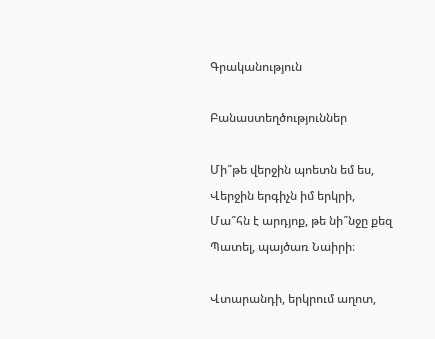Գրականություն

Բանաստեղծություններ

Մի՞թե վերջին պոետն եմ ես,
Վերջին երգիչն իմ երկրի,
Մա՞հն է արդյոք, թե նի՞նջը քեզ
Պատել, պայծառ Նաիրի։

Վտարանդի, երկրում աղոտ,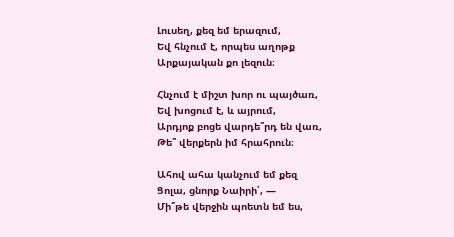Լուսեղ, քեզ եմ երազում,
Եվ հնչում է, որպես աղոթք
Արքայական քո լեզուն։

Հնչում է միշտ խոր ու պայծառ,
Եվ խոցում է, և այրում,
Արդյոք բոցե վարդե՞րդ են վառ,
Թե՞ վերքերն իմ հրահրուն։

Ահով ահա կանչում եմ քեզ
Ցոլա, ցնորք Նաիրի՛, —
Մի՞թե վերջին պոետն եմ ես,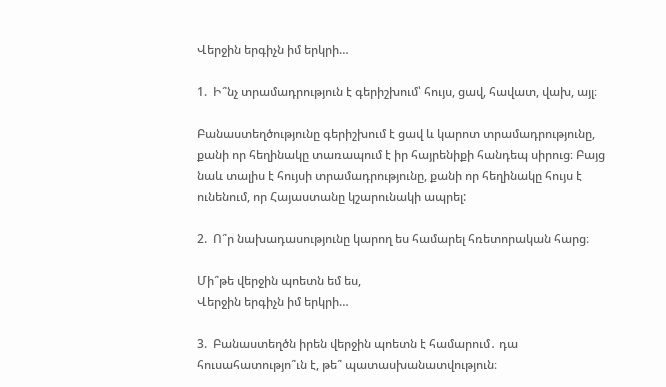Վերջին երգիչն իմ երկրի…

1.  Ի՞նչ տրամադրություն է գերիշխում՝ հույս, ցավ, հավատ, վախ, այլ։

Բանաստեղծությունը գերիշխում է ցավ և կարոտ տրամադրությունը, քանի որ հեղինակը տառապում է իր հայրենիքի հանդեպ սիրուց։ Բայց նաև տալիս է հույսի տրամադրությունը, քանի որ հեղինակը հույս է ունենում, որ Հայաստանը կշարունակի ապրել:

2.  Ո՞ր նախադասությունը կարող ես համարել հռետորական հարց։

Մի՞թե վերջին պոետն եմ ես,
Վերջին երգիչն իմ երկրի…

3.  Բանաստեղծն իրեն վերջին պոետն է համարում․ դա հուսահատությո՞ւն է, թե՞ պատասխանատվություն։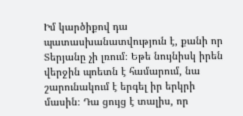Իմ կարծիքով դա պատասխանատվություն է, քանի որ Տերյանը չի լռում։ Եթե նույնիսկ իրեն վերջին պոետն է համարում, նա շարունակում է երգել իր երկրի մասին։ Դա ցույց է տալիս, որ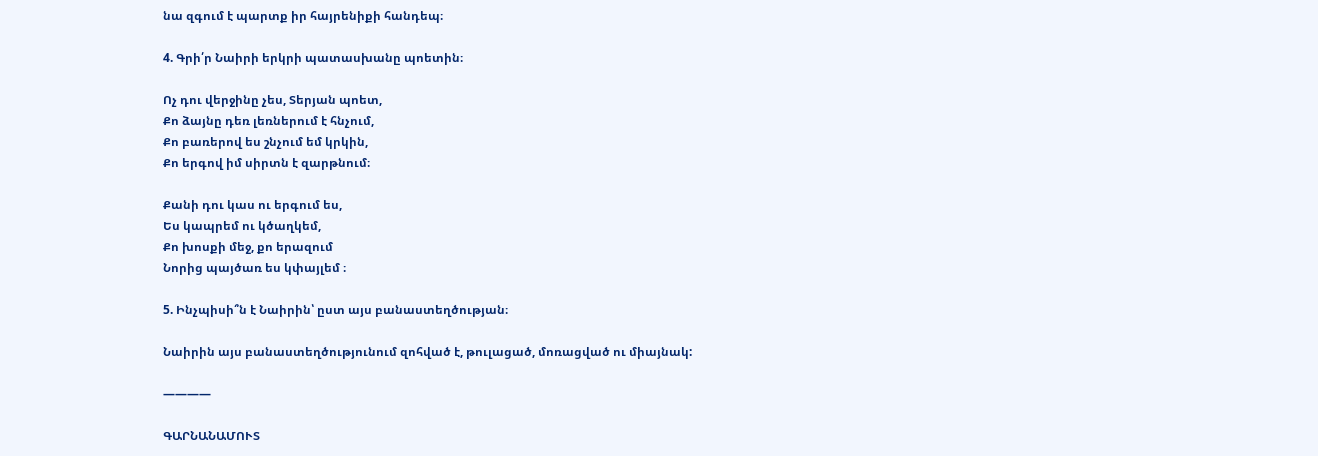նա զգում է պարտք իր հայրենիքի հանդեպ։

4. Գրի՛ր Նաիրի երկրի պատասխանը պոետին։

Ոչ դու վերջինը չես, Տերյան պոետ,
Քո ձայնը դեռ լեռներում է հնչում,
Քո բառերով ես շնչում եմ կրկին,
Քո երգով իմ սիրտն է զարթնում։

Քանի դու կաս ու երգում ես,
Ես կապրեմ ու կծաղկեմ,
Քո խոսքի մեջ, քո երազում
Նորից պայծառ ես կփայլեմ ։

5. Ինչպիսի՞ն է Նաիրին՝ ըստ այս բանաստեղծության։

Նաիրին այս բանաստեղծությունում զոհված է, թուլացած, մոռացված ու միայնակ:

————

ԳԱՐՆԱՆԱՄՈՒՏ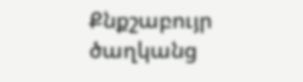Քնքշաբույր ծաղկանց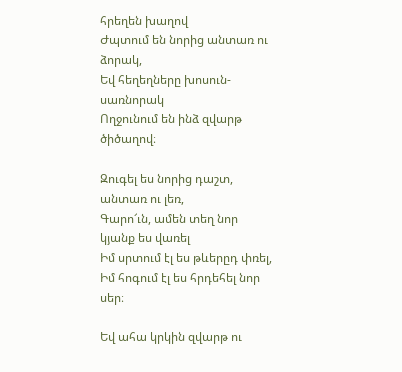հրեղեն խաղով
Ժպտում են նորից անտառ ու ձորակ,
Եվ հեղեղները խոսուն-սառնորակ
Ողջունում են ինձ զվարթ ծիծաղով։

Զուգել ես նորից դաշտ, անտառ ու լեռ,
Գարո՜ւն, ամեն տեղ նոր կյանք ես վառել
Իմ սրտում էլ ես թևերըդ փռել,
Իմ հոգում էլ ես հրդեհել նոր սեր։

Եվ ահա կրկին զվարթ ու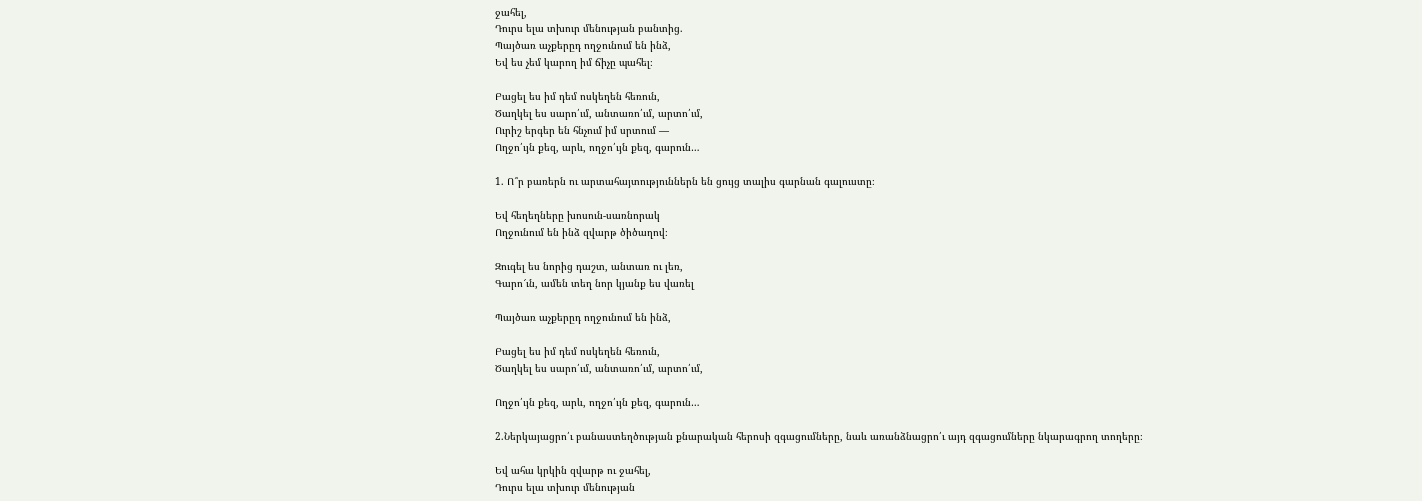ջահել,
Դուրս ելա տխուր մենության բանտից.
Պայծառ աչքերըդ ողջունում են ինձ,
Եվ ես չեմ կարող իմ ճիչը պահել։

Բացել ես իմ դեմ ոսկեղեն հեռուն,
Ծաղկել ես սարո՛ւմ, անտառո՛ւմ, արտո՛ւմ,
Ուրիշ երգեր են հնչում իմ սրտում —
Ողջո՛ւյն քեզ, արև, ողջո՛ւյն քեզ, գարուն…

1. Ո՞ր բառերն ու արտահայտություններն են ցույց տալիս գարնան գալուստը։

Եվ հեղեղները խոսուն-սառնորակ
Ողջունում են ինձ զվարթ ծիծաղով։

Զուգել ես նորից դաշտ, անտառ ու լեռ,
Գարո՜ւն, ամեն տեղ նոր կյանք ես վառել

Պայծառ աչքերըդ ողջունում են ինձ,

Բացել ես իմ դեմ ոսկեղեն հեռուն,
Ծաղկել ես սարո՛ւմ, անտառո՛ւմ, արտո՛ւմ,

Ողջո՛ւյն քեզ, արև, ողջո՛ւյն քեզ, գարուն…

2.Ներկայացրո՛ւ բանաստեղծության քնարական հերոսի զգացումները, նաև առանձնացրո՛ւ այդ զգացումները նկարագրող տողերը։

Եվ ահա կրկին զվարթ ու ջահել,
Դուրս ելա տխուր մենության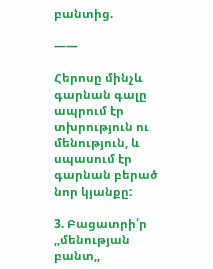բանտից.

——

Հերոսը մինչև գարնան գալը ապրում էր տխրություն ու մենություն, և սպասում էր գարնան բերած նոր կյանքը:

3. Բացատրի՛ր ,,մենության բանտ,,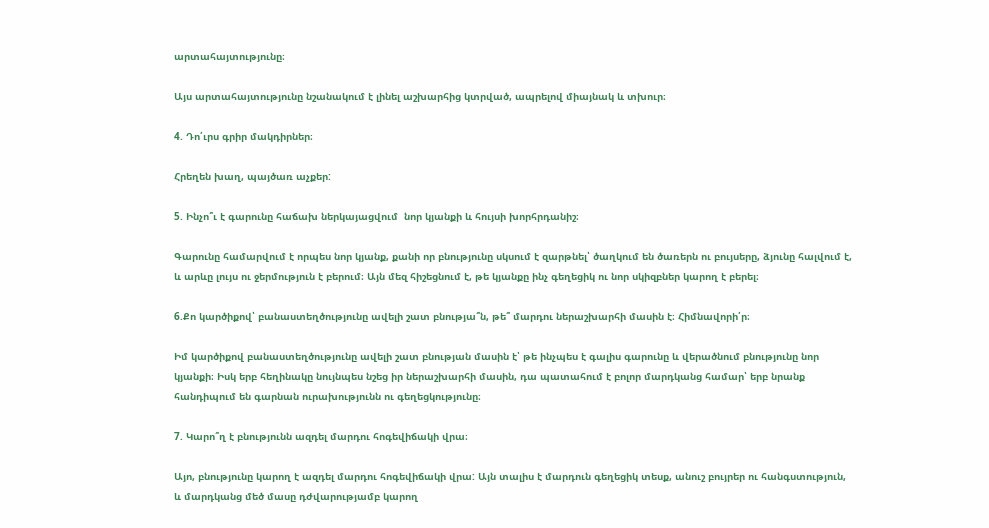արտահայտությունը։

Այս արտահայտությունը նշանակում է լինել աշխարհից կտրված, ապրելով միայնակ և տխուր։

4. Դո՛ւրս գրիր մակդիրներ։

Հրեղեն խաղ, պայծառ աչքեր:

5. Ինչո՞ւ է գարունը հաճախ ներկայացվում  նոր կյանքի և հույսի խորհրդանիշ։

Գարունը համարվում է որպես նոր կյանք, քանի որ բնությունը սկսում է զարթնել՝ ծաղկում են ծառերն ու բույսերը, ձյունը հալվում է, և արևը լույս ու ջերմություն է բերում։ Այն մեզ հիշեցնում է, թե կյանքը ինչ գեղեցիկ ու նոր սկիզբներ կարող է բերել։

6.Քո կարծիքով՝ բանաստեղծությունը ավելի շատ բնությա՞ն, թե՞ մարդու ներաշխարհի մասին է։ Հիմնավորի՛ր։

Իմ կարծիքով բանաստեղծությունը ավելի շատ բնության մասին է՝ թե ինչպես է գալիս գարունը և վերածնում բնությունը նոր կյանքի։ Իսկ երբ հեղինակը նույնպես նշեց իր ներաշխարհի մասին, դա պատահում է բոլոր մարդկանց համար՝ երբ նրանք հանդիպում են գարնան ուրախությունն ու գեղեցկությունը։

7. Կարո՞ղ է բնությունն ազդել մարդու հոգեվիճակի վրա։

Այո, բնությունը կարող է ազդել մարդու հոգեվիճակի վրա: Այն տալիս է մարդուն գեղեցիկ տեսք, անուշ բույրեր ու հանգստություն, և մարդկանց մեծ մասը դժվարությամբ կարող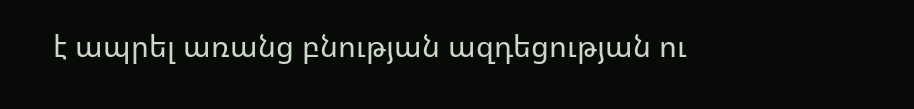է ապրել առանց բնության ազդեցության ու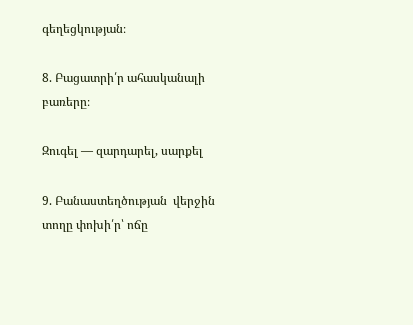գեղեցկության։

8. Բացատրի՛ր ահասկանալի բառերը։

Զուգել — զարդարել, սարքել

9. Բանաստեղծության  վերջին տողը փոխի՛ր՝ ոճը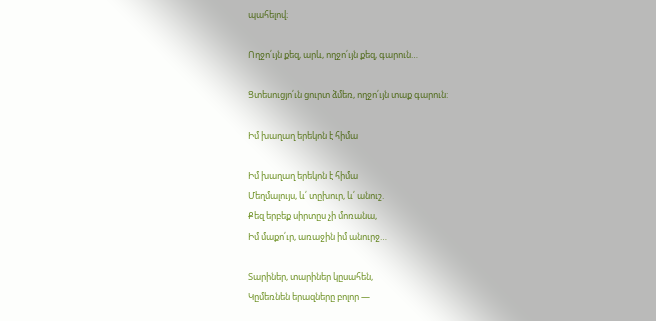պահելով։

Ողջո՛ւյն քեզ, արև, ողջո՛ւյն քեզ, գարուն…

Ցտեսուցյո՛ւն ցուրտ ձմեռ, ողջո՛ւյն տաք գարուն:

Իմ խաղաղ երեկոն է հիմա

Իմ խաղաղ երեկոն է հիմա
Մեղմալույս, և՛ տըխուր, և՛ անուշ.
Քեզ երբեք սիրտըս չի մոռանա,
Իմ մաքո՛ւր, առաջին իմ անուրջ…

Տարիներ, տարիներ կըսահեն,
Կըմեռնեն երազները բոլոր —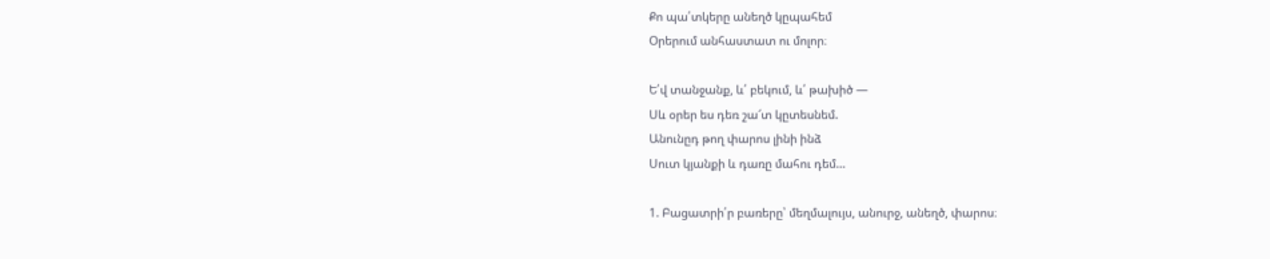Քո պա՛տկերը անեղծ կըպահեմ
Օրերում անհաստատ ու մոլոր։

Ե՛վ տանջանք, և՛ բեկում, և՛ թախիծ —
Սև օրեր ես դեռ շա՜տ կըտեսնեմ.
Անունըդ թող փարոս լինի ինձ
Սուտ կյանքի և դառը մահու դեմ…

1. Բացատրի՛ր բառերը՝ մեղմալույս, անուրջ, անեղծ, փարոս։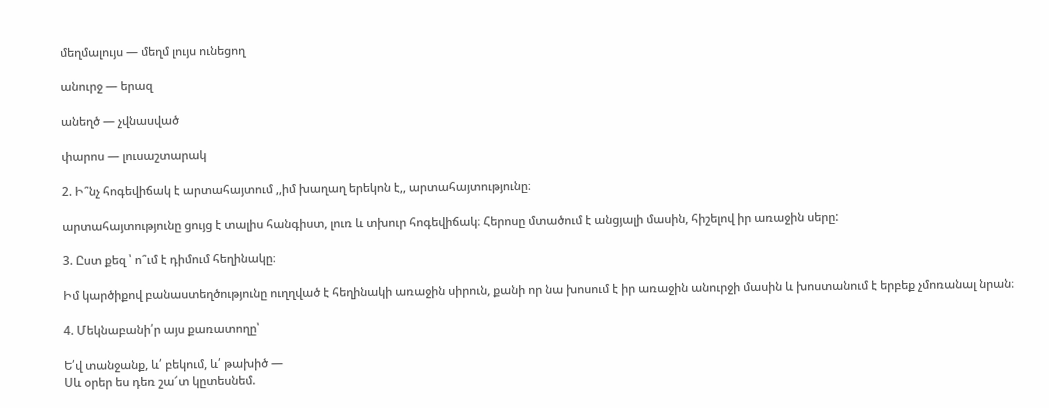մեղմալույս — մեղմ լույս ունեցող

անուրջ — երազ

անեղծ — չվնասված

փարոս — լուսաշտարակ

2. Ի՞նչ հոգեվիճակ է արտահայտում ,,իմ խաղաղ երեկոն է,, արտահայտությունը։

արտահայտությունը ցույց է տալիս հանգիստ, լուռ և տխուր հոգեվիճակ։ Հերոսը մտածում է անցյալի մասին, հիշելով իր առաջին սերը:

3. Ըստ քեզ ՝ ո՞ւմ է դիմում հեղինակը։

Իմ կարծիքով բանաստեղծությունը ուղղված է հեղինակի առաջին սիրուն, քանի որ նա խոսում է իր առաջին անուրջի մասին և խոստանում է երբեք չմոռանալ նրան։

4. Մեկնաբանի՛ր այս քառատողը՝

Ե՛վ տանջանք, և՛ բեկում, և՛ թախիծ —
Սև օրեր ես դեռ շա՜տ կըտեսնեմ.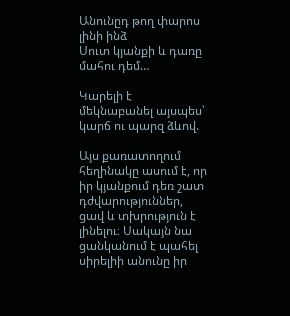Անունըդ թող փարոս լինի ինձ
Սուտ կյանքի և դառը մահու դեմ…

Կարելի է մեկնաբանել այսպես՝ կարճ ու պարզ ձևով.

Այս քառատողում հեղինակը ասում է, որ իր կյանքում դեռ շատ դժվարություններ, ցավ և տխրություն է լինելու։ Սակայն նա ցանկանում է պահել սիրելիի անունը իր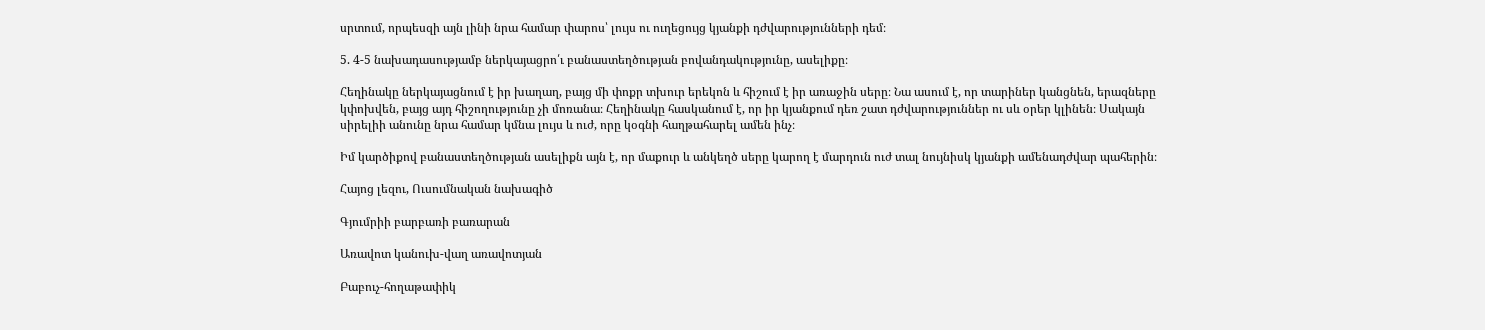սրտում, որպեսզի այն լինի նրա համար փարոս՝ լույս ու ուղեցույց կյանքի դժվարությունների դեմ։

5. 4-5 նախադասությամբ ներկայացրո՛ւ բանաստեղծության բովանդակությունը, ասելիքը։

Հեղինակը ներկայացնում է իր խաղաղ, բայց մի փոքր տխուր երեկոն և հիշում է իր առաջին սերը։ Նա ասում է, որ տարիներ կանցնեն, երազները կփոխվեն, բայց այդ հիշողությունը չի մոռանա։ Հեղինակը հասկանում է, որ իր կյանքում դեռ շատ դժվարություններ ու սև օրեր կլինեն։ Սակայն սիրելիի անունը նրա համար կմնա լույս և ուժ, որը կօգնի հաղթահարել ամեն ինչ։

Իմ կարծիքով բանաստեղծության ասելիքն այն է, որ մաքուր և անկեղծ սերը կարող է մարդուն ուժ տալ նույնիսկ կյանքի ամենադժվար պահերին։

Հայոց լեզու, Ուսումնական նախագիծ

Գյումրիի բարբառի բառարան

Առավոտ կանուխ-վաղ առավոտյան

Բաբուչ-հողաթափիկ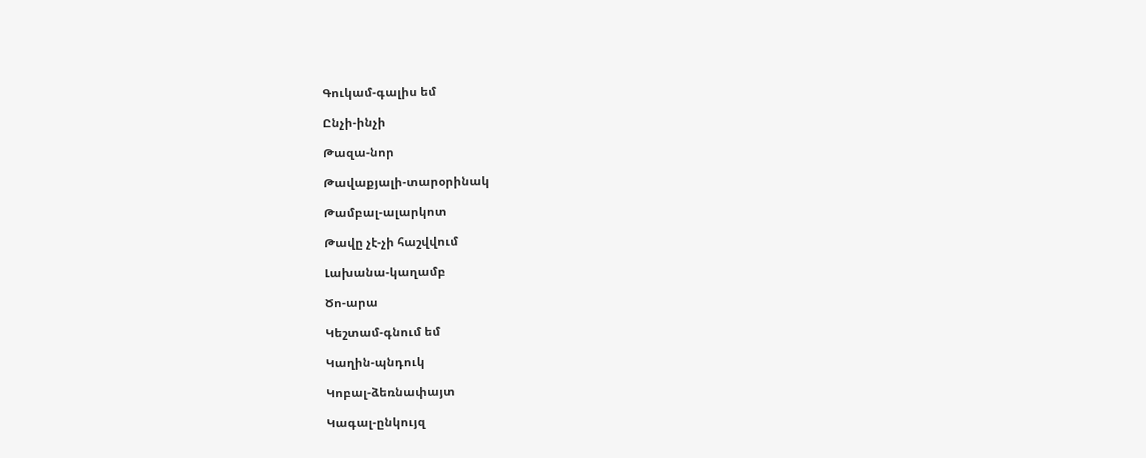Գուկամ-գալիս եմ

Ընչի-ինչի

Թազա-նոր

Թավաքյալի-տարօրինակ

Թամբալ-ալարկոտ

Թավը չէ-չի հաշվվում

Լախանա-կաղամբ

Ծո-արա

Կեշտամ-գնում եմ

Կաղին-պնդուկ

Կոբալ-ձեռնափայտ

Կագալ-ընկույզ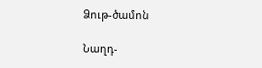Ձութ-ծամոն

Նաղդ-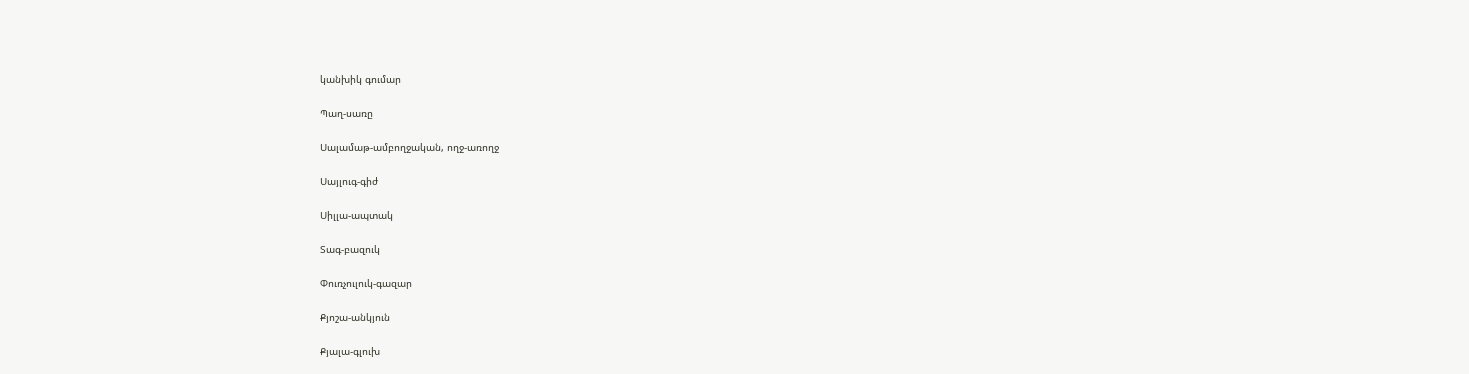կանխիկ գումար

Պաղ-սառը

Սալամաթ-ամբողջական, ողջ-առողջ

Սայլուգ-գիժ

Սիլլա-ապտակ

Տագ-բազուկ

Փուռչուլուկ-գազար

Քյոշա-անկյուն

Քյալա-գլուխ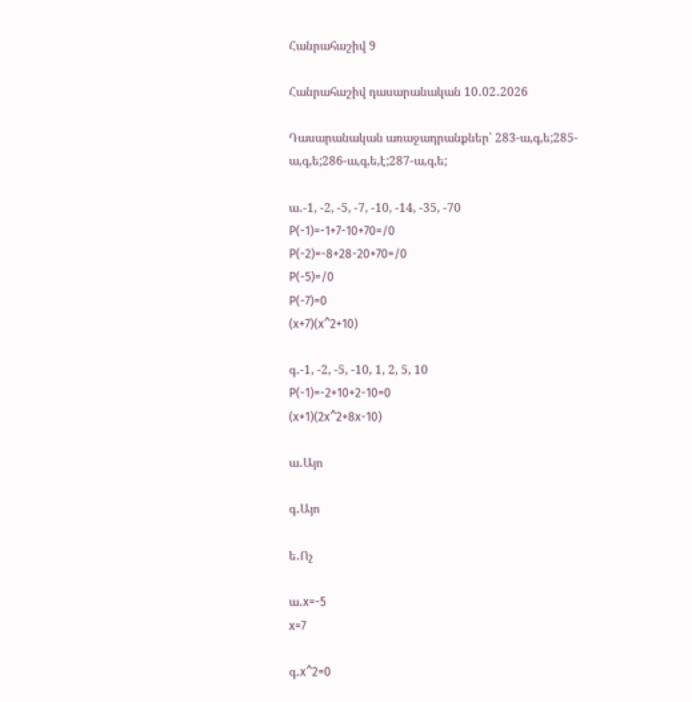Հանրահաշիվ 9

Հանրահաշիվ դասարանական 10․02․2026

Դասարանական առաջադրանքներ՝ 283-ա,գ,ե;285-ա,գ,ե;286-ա,գ,ե,է;287-ա,գ,ե;

ա․-1, -2, -5, -7, -10, -14, -35, -70
P(-1)=-1+7-10+70=/0
P(-2)=-8+28-20+70=/0
P(-5)=/0
P(-7)=0
(x+7)(x^2+10)

գ․-1, -2, -5, -10, 1, 2, 5, 10
P(-1)=-2+10+2-10=0
(x+1)(2x^2+8x-10)

ա․Այո

գ․Այո

ե․Ոչ

ա․x=-5
x=7

գ․x^2=0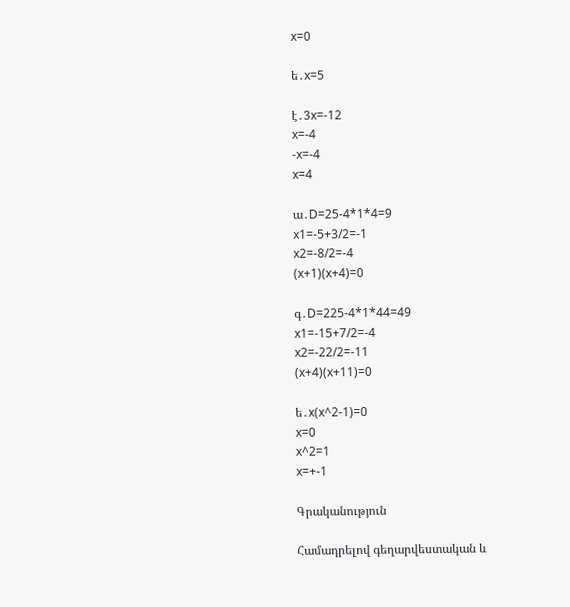x=0

ե․x=5

է․3x=-12
x=-4
-x=-4
x=4

ա․D=25-4*1*4=9
x1=-5+3/2=-1
x2=-8/2=-4
(x+1)(x+4)=0

գ․D=225-4*1*44=49
x1=-15+7/2=-4
x2=-22/2=-11
(x+4)(x+11)=0

ե․x(x^2-1)=0
x=0
x^2=1
x=+-1

Գրականություն

Համադրելով գեղարվեստական և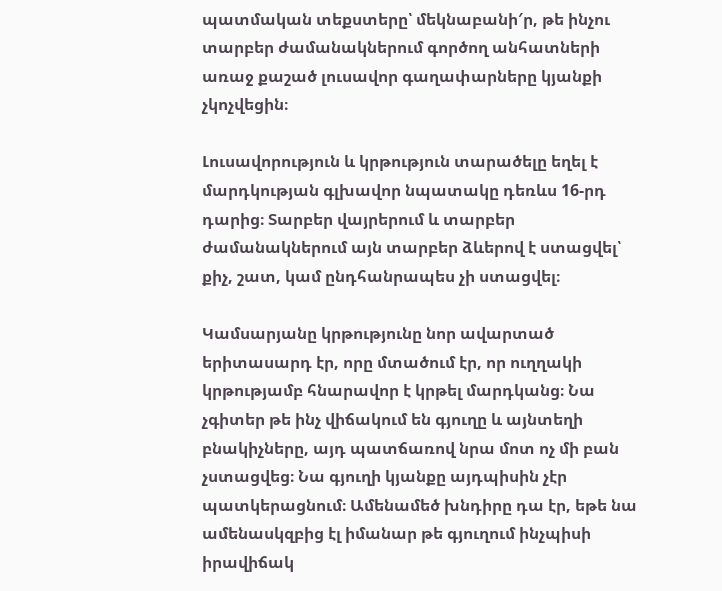պատմական տեքստերը՝ մեկնաբանի′ր, թե ինչու տարբեր ժամանակներում գործող անհատների առաջ քաշած լուսավոր գաղափարները կյանքի չկոչվեցին։

Լուսավորություն և կրթություն տարածելը եղել է մարդկության գլխավոր նպատակը դեռևս 16-րդ դարից։ Տարբեր վայրերում և տարբեր ժամանակներում այն տարբեր ձևերով է ստացվել՝ քիչ, շատ, կամ ընդհանրապես չի ստացվել։

Կամսարյանը կրթությունը նոր ավարտած երիտասարդ էր, որը մտածում էր, որ ուղղակի կրթությամբ հնարավոր է կրթել մարդկանց։ Նա չգիտեր թե ինչ վիճակում են գյուղը և այնտեղի բնակիչները, այդ պատճառով նրա մոտ ոչ մի բան չստացվեց։ Նա գյուղի կյանքը այդպիսին չէր պատկերացնում։ Ամենամեծ խնդիրը դա էր, եթե նա ամենասկզբից էլ իմանար թե գյուղում ինչպիսի իրավիճակ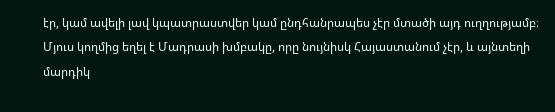էր, կամ ավելի լավ կպատրաստվեր կամ ընդհանրապես չէր մտածի այդ ուղղությամբ։ Մյուս կողմից եղել է Մադրասի խմբակը, որը նույնիսկ Հայաստանում չէր, և այնտեղի մարդիկ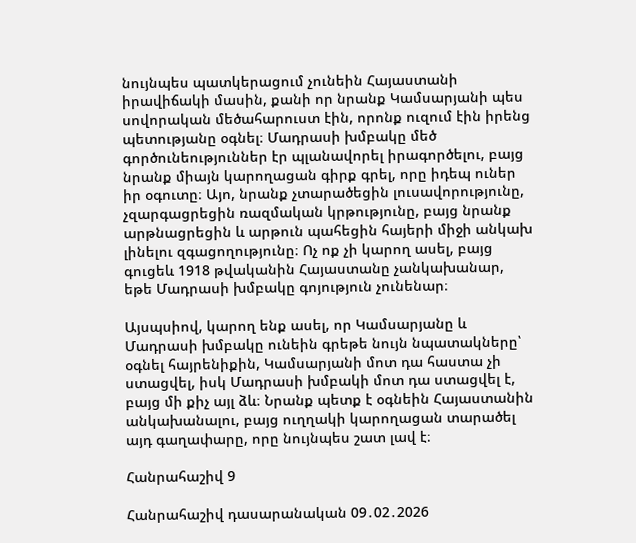նույնպես պատկերացում չունեին Հայաստանի իրավիճակի մասին, քանի որ նրանք Կամսարյանի պես սովորական մեծահարուստ էին, որոնք ուզում էին իրենց պետությանը օգնել։ Մադրասի խմբակը մեծ գործունեություններ էր պլանավորել իրագործելու, բայց նրանք միայն կարողացան գիրք գրել, որը իդեպ ուներ իր օգուտը։ Այո, նրանք չտարածեցին լուսավորությունը, չզարգացրեցին ռազմական կրթությունը, բայց նրանք արթնացրեցին և արթուն պահեցին հայերի միջի անկախ լինելու զգացողությունը։ Ոչ ոք չի կարող ասել, բայց գուցեև 1918 թվականին Հայաստանը չանկախանար, եթե Մադրասի խմբակը գոյություն չունենար։

Այսպսիով, կարող ենք ասել, որ Կամսարյանը և Մադրասի խմբակը ունեին գրեթե նույն նպատակները՝ օգնել հայրենիքին, Կամսարյանի մոտ դա հաստա չի ստացվել, իսկ Մադրասի խմբակի մոտ դա ստացվել է, բայց մի քիչ այլ ձև։ Նրանք պետք է օգնեին Հայաստանին անկախանալու, բայց ուղղակի կարողացան տարածել այդ գաղափարը, որը նույնպես շատ լավ է։

Հանրահաշիվ 9

Հանրահաշիվ դասարանական 09․02․2026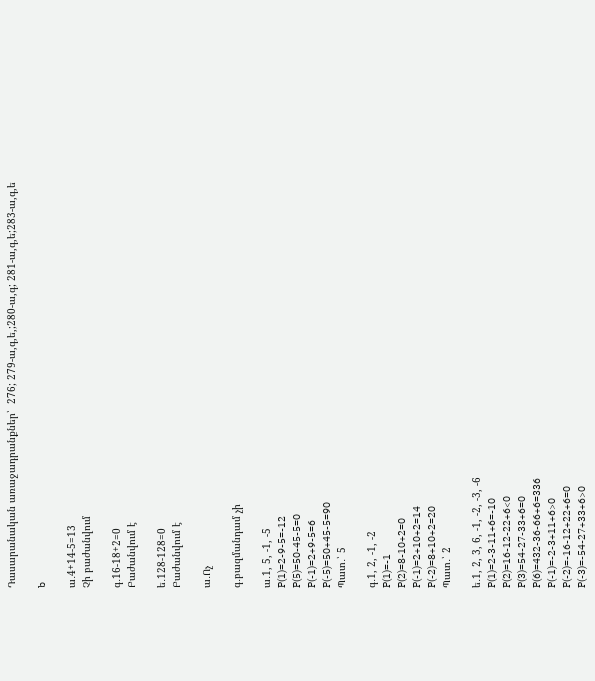Դասարանական առաջադրանքներ՝  276; 279-ա,գ,ե,;280-ա,գ; 281-ա,գ,ե;283-ա,գ,ե

b

ա․4+14-5=13
Չի բաժանվում

գ․16-18+2=0
Բաժանվում է

ե․128-128=0
Բաժանվում է

ա․Ոչ

գ․բազմանդամ չի

ա․1, 5, -1, -5
P(1)=2-9-5=-12
P(5)=50-45-5=0
P(-1)=2+9-5=6
P(-5)=50+45-5=90
Պատ․՝ 5

գ․1, 2, -1, -2
P(1)=-1
P(2)=8-10+2=0
P(-1)=2+10+2=14
P(-2)=8+10+2=20
Պատ․՝ 2

ե․1, 2, 3, 6, -1, -2, -3, -6
P(1)=2-3-11+6=-10
P(2)=16-12-22+6<0
P(3)=54-27-33+6=0
P(6)=432-36-66+6=336
P(-1)=-2-3+11+6>0
P(-2)=-16-12+22+6=0
P(-3)=-54-27+33+6>0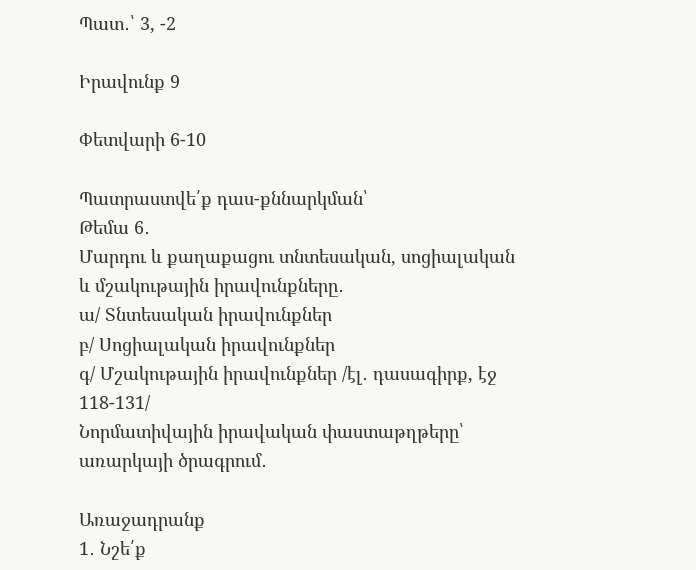Պատ․՝ 3, -2

Իրավունք 9

Փետվարի 6-10

Պատրաստվե՛ք դաս-քննարկման՝
Թեմա 6․
Մարդու և քաղաքացու տնտեսական, սոցիալական և մշակութային իրավունքները․
ա/ Տնտեսական իրավունքներ
բ/ Սոցիալական իրավունքներ
գ/ Մշակութային իրավունքներ /էլ․ դասագիրք, էջ 118-131/
Նորմատիվային իրավական փաստաթղթերը՝ առարկայի ծրագրում․

Առաջադրանք
1․ Նշե՛ք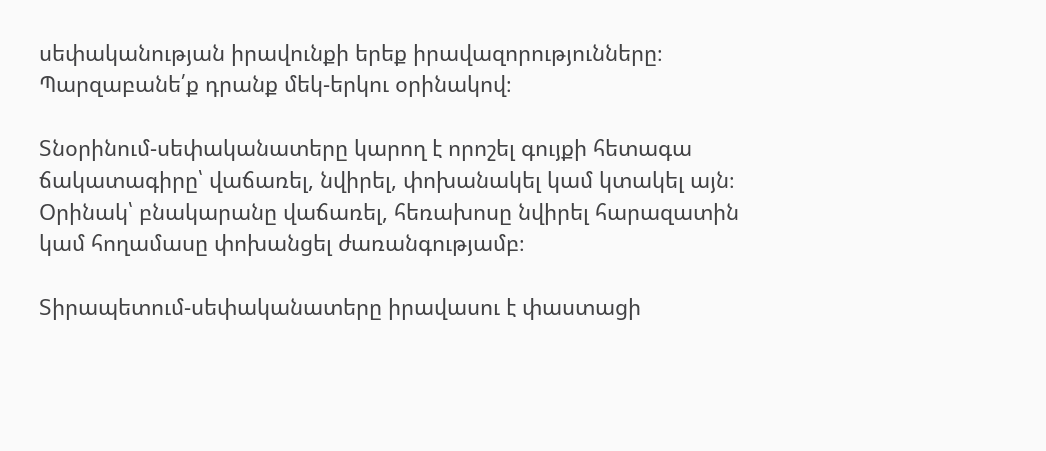սեփականության իրավունքի երեք իրավազորությունները։ Պարզաբանե՛ք դրանք մեկ-երկու օրինակով։

Տնօրինում-սեփականատերը կարող է որոշել գույքի հետագա ճակատագիրը՝ վաճառել, նվիրել, փոխանակել կամ կտակել այն։
Օրինակ՝ բնակարանը վաճառել, հեռախոսը նվիրել հարազատին կամ հողամասը փոխանցել ժառանգությամբ։

Տիրապետում-սեփականատերը իրավասու է փաստացի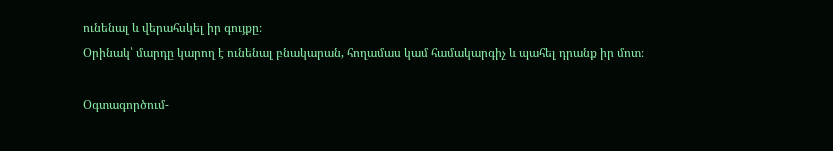ունենալ և վերահսկել իր գույքը։
Օրինակ՝ մարդը կարող է ունենալ բնակարան, հողամաս կամ համակարգիչ և պահել դրանք իր մոտ։

Օգտագործում-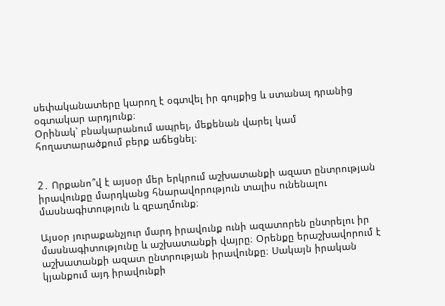սեփականատերը կարող է օգտվել իր գույքից և ստանալ դրանից օգտակար արդյունք։
Օրինակ՝ բնակարանում ապրել, մեքենան վարել կամ հողատարածքում բերք աճեցնել։


2․ Որքանո՞վ է այսօր մեր երկրում աշխատանքի ազատ ընտրության իրավունքը մարդկանց հնարավորություն տալիս ունենալու մասնագիտություն և զբաղմունք։

Այսօր յուրաքանչյուր մարդ իրավունք ունի ազատորեն ընտրելու իր մասնագիտությունը և աշխատանքի վայրը։ Օրենքը երաշխավորում է աշխատանքի ազատ ընտրության իրավունքը։ Սակայն իրական կյանքում այդ իրավունքի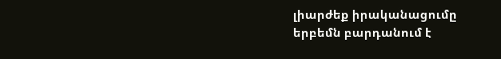լիարժեք իրականացումը երբեմն բարդանում է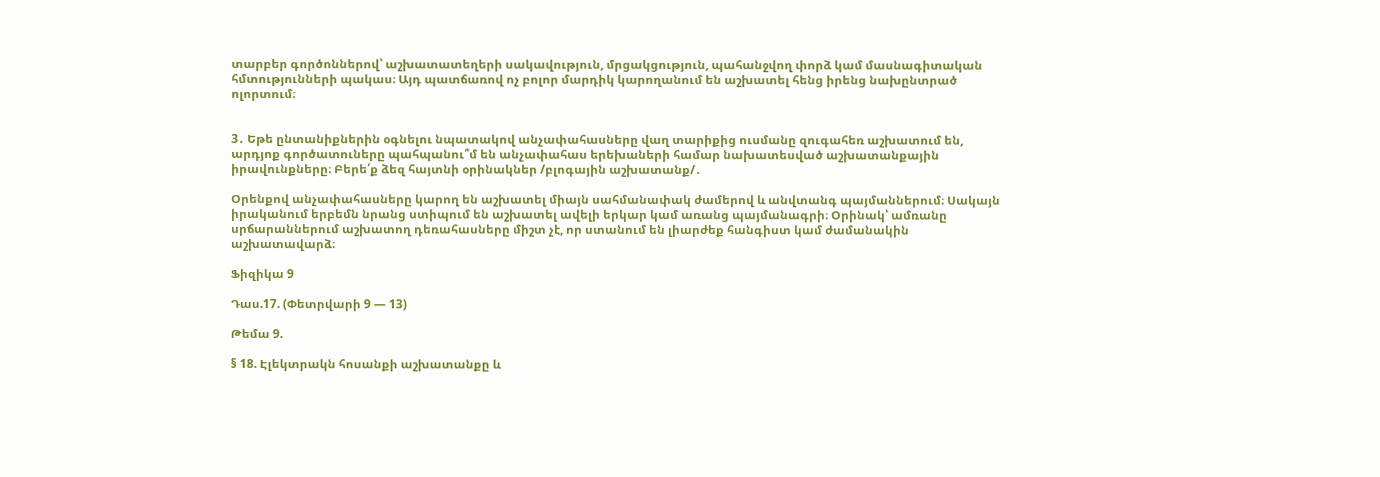տարբեր գործոններով՝ աշխատատեղերի սակավություն, մրցակցություն, պահանջվող փորձ կամ մասնագիտական հմտությունների պակաս։ Այդ պատճառով ոչ բոլոր մարդիկ կարողանում են աշխատել հենց իրենց նախընտրած ոլորտում։


3․ Եթե ընտանիքներին օգնելու նպատակով անչափահասները վաղ տարիքից ուսմանը զուգահեռ աշխատում են, արդյոք գործատուները պահպանու՞մ են անչափահաս երեխաների համար նախատեսված աշխատանքային իրավունքները։ Բերե՛ք ձեզ հայտնի օրինակներ /բլոգային աշխատանք/․

Օրենքով անչափահասները կարող են աշխատել միայն սահմանափակ ժամերով և անվտանգ պայմաններում։ Սակայն իրականում երբեմն նրանց ստիպում են աշխատել ավելի երկար կամ առանց պայմանագրի։ Օրինակ՝ ամռանը սրճարաններում աշխատող դեռահասները միշտ չէ, որ ստանում են լիարժեք հանգիստ կամ ժամանակին աշխատավարձ։

Ֆիզիկա 9

Դաս.17. (Փետրվարի 9 — 13)

Թեմա 9.

§ 18. Էլեկտրակն հոսանքի աշխատանքը և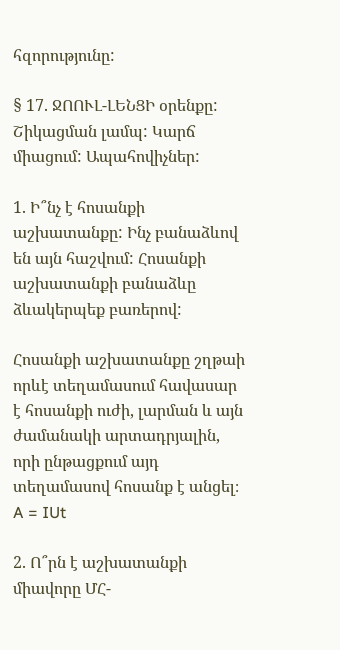հզորությունը:

§ 17. ՋՈՈՒԼ-ԼԵՆՑԻ օրենքը: Շիկացման լամպ: Կարճ միացում: Ապահովիչներ:

1. Ի՞նչ է հոսանքի աշխատանքը: Ինչ բանաձևով են այն հաշվում: Հոսանքի աշխատանքի բանաձևը ձևակերպեք բառերով:

Հոսանքի աշխատանքը շղթաի որևէ տեղամասում հավասար է հոսանքի ուժի, լարման և այն ժամանակի արտադրյալին, որի ընթացքում այդ տեղամասով հոսանք է անցել։ A = IUt

2. Ո՞րն է աշխատանքի միավորը ՄՀ-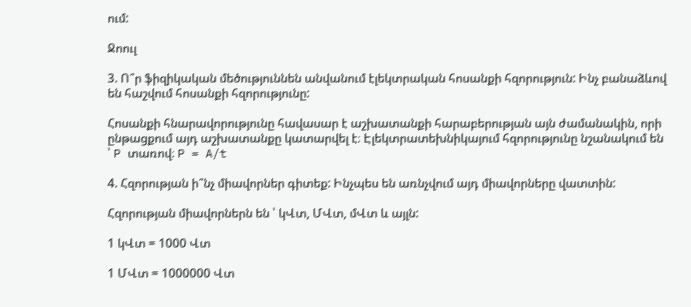ում:

Ջոուլ

3. Ո՞ր ֆիզիկական մեծություննեն անվանում էլեկտրական հոսանքի հզորություն: Ինչ բանաձևով են հաշվում հոսանքի հզորությունը:

Հոսանքի հնարավորությունը հավասար է աշխատանքի հարաբերության այն ժամանակին, որի ընթացքում այդ աշխատանքը կատարվել է։ Էլեկտրատեխնիկայում հզորությունը նշանակում են ՝ P տառով։ P = A/t

4. Հզորության ի՞նչ միավորներ գիտեք: Ինչպես են առնչվում այդ միավորները վատտին:

Հզորության միավորներն են ՝ կՎտ, ՄՎտ, մՎտ և այլն:

1 կՎտ = 1000 Վտ

1 ՄՎտ = 1000000 Վտ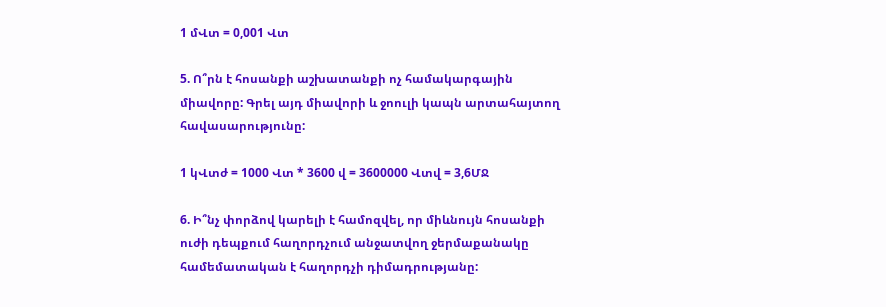1 մՎտ = 0,001 Վտ

5. Ո՞րն է հոսանքի աշխատանքի ոչ համակարգային միավորը: Գրել այդ միավորի և ջոուլի կապն արտահայտող հավասարությունը:

1 կՎտժ = 1000 Վտ * 3600 վ = 3600000 Վտվ = 3,6ՄՋ

6. Ի՞նչ փորձով կարելի է համոզվել, որ միևնույն հոսանքի ուժի դեպքում հաղորդչում անջատվող ջերմաքանակը համեմատական է հաղորդչի դիմադրությանը: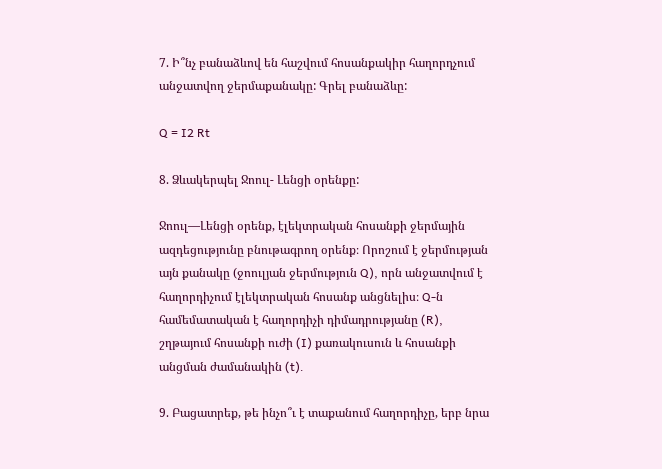7. Ի՞նչ բանաձևով են հաշվում հոսանքակիր հաղորդչում անջատվող ջերմաքանակը: Գրել բանաձևը:

Q = I2 Rt

8. Ձևակերպել Ջոուլ- Լենցի օրենքը:

Ջոուլ—Լենցի օրենք, էլեկտրական հոսանքի ջերմային ազդեցությունը բնութագրող օրենք։ Որոշում է ջերմության այն քանակը (ջոուլյան ջերմություն Q), որն անջատվում է հաղորդիչում էլեկտրական հոսանք անցնելիս։ Q-ն համեմատական է հաղորդիչի դիմադրությանը (R), շղթայում հոսանքի ուժի (I) քառակուսուն և հոսանքի անցման ժամանակին (t)․

9. Բացատրեք, թե ինչո՞ւ է տաքանում հաղորդիչը, երբ նրա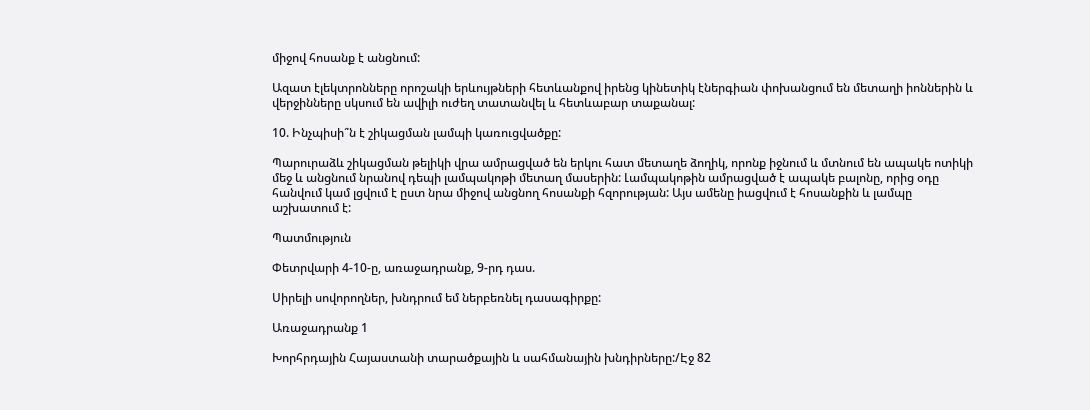միջով հոսանք է անցնում:

Ազատ էլեկտրոնները որոշակի երևույթների հետևանքով իրենց կինետիկ էներգիան փոխանցում են մետաղի իոններին և վերջինները սկսում են ավիլի ուժեղ տատանվել և հետևաբար տաքանալ:

10. Ինչպիսի՞ն է շիկացման լամպի կառուցվածքը:

Պարուրաձև շիկացման թելիկի վրա ամրացված են երկու հատ մետաղե ձողիկ, որոնք իջնում և մտնում են ապակե ոտիկի մեջ և անցնում նրանով դեպի լամպակոթի մետաղ մասերին: Լամպակոթին ամրացված է ապակե բալոնը, որից օդը հանվում կամ լցվում է ըստ նրա միջով անցնող հոսանքի հզորության: Այս ամենը իացվում է հոսանքին և լամպը աշխատում է:

Պատմություն

Փետրվարի 4-10-ը, առաջադրանք, 9-րդ դաս.

Սիրելի սովորողներ, խնդրում եմ ներբեռնել դասագիրքը:

Առաջադրանք 1

Խորհրդային Հայաստանի տարածքային և սահմանային խնդիրները:/Էջ 82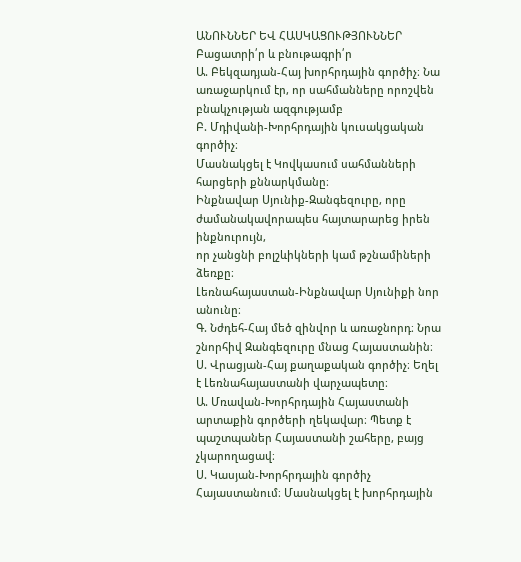ԱՆՈՒՆՆԵՐ ԵՎ ՀԱՍԿԱՑՈՒԹՅՈՒՆՆԵՐ
Բացատրի՛ր և բնութագրի՛ր
Ա. Բեկզադյան-Հայ խորհրդային գործիչ։ Նա առաջարկում էր, որ սահմանները որոշվեն բնակչության ազգությամբ
Բ. Մդիվանի-Խորհրդային կուսակցական գործիչ։
Մասնակցել է Կովկասում սահմանների հարցերի քննարկմանը։
Ինքնավար Սյունիք-Զանգեզուրը, որը ժամանակավորապես հայտարարեց իրեն ինքնուրույն,
որ չանցնի բոլշևիկների կամ թշնամիների ձեռքը։
Լեռնահայաստան-Ինքնավար Սյունիքի նոր անունը։
Գ. Նժդեհ-Հայ մեծ զինվոր և առաջնորդ։ Նրա շնորհիվ Զանգեզուրը մնաց Հայաստանին։
Ս. Վրացյան-Հայ քաղաքական գործիչ։ Եղել է Լեռնահայաստանի վարչապետը։
Ա. Մռավան-Խորհրդային Հայաստանի արտաքին գործերի ղեկավար։ Պետք է պաշտպաներ Հայաստանի շահերը, բայց չկարողացավ։
Ս. Կասյան-Խորհրդային գործիչ Հայաստանում։ Մասնակցել է խորհրդային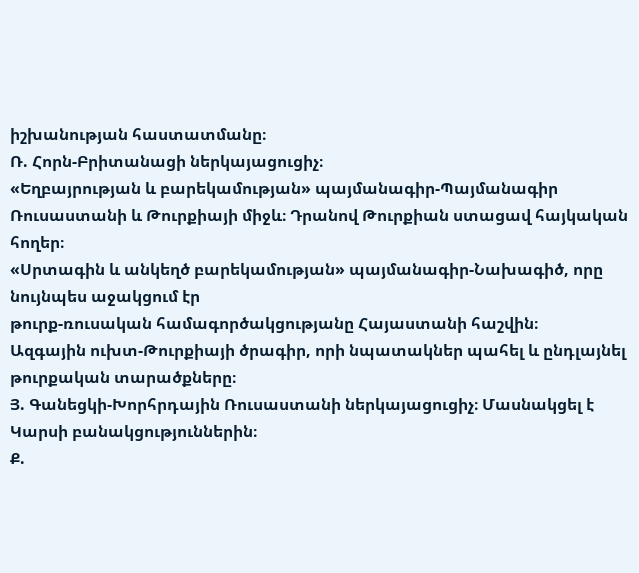իշխանության հաստատմանը։
Ռ. Հորն-Բրիտանացի ներկայացուցիչ։
«Եղբայրության և բարեկամության» պայմանագիր-Պայմանագիր Ռուսաստանի և Թուրքիայի միջև։ Դրանով Թուրքիան ստացավ հայկական հողեր։
«Սրտագին և անկեղծ բարեկամության» պայմանագիր-Նախագիծ, որը նույնպես աջակցում էր
թուրք-ռուսական համագործակցությանը Հայաստանի հաշվին։
Ազգային ուխտ-Թուրքիայի ծրագիր, որի նպատակներ պահել և ընդլայնել թուրքական տարածքները։
Յ. Գանեցկի-Խորհրդային Ռուսաստանի ներկայացուցիչ։ Մասնակցել է Կարսի բանակցություններին։
Ք.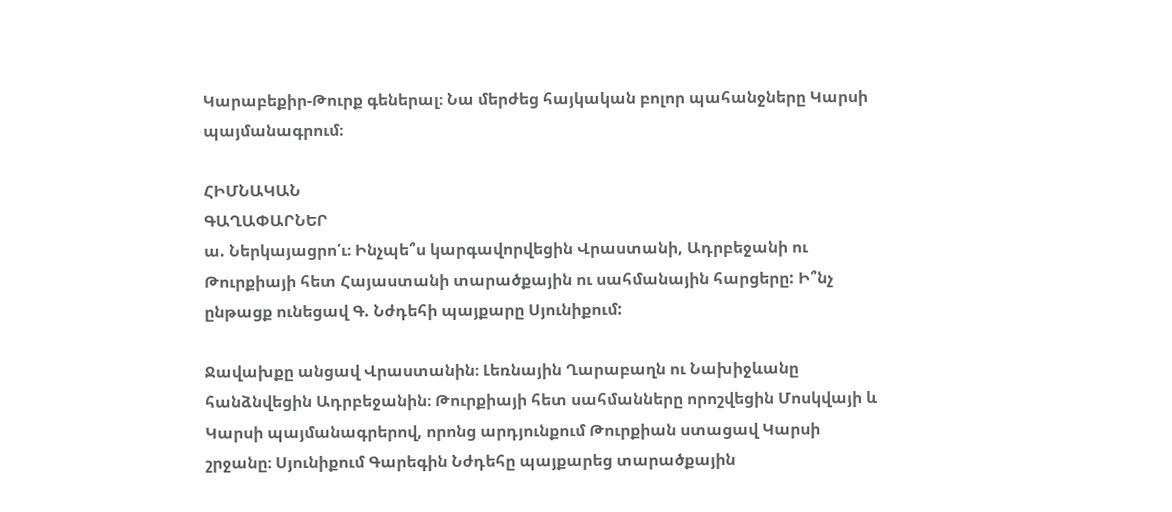Կարաբեքիր-Թուրք գեներալ։ Նա մերժեց հայկական բոլոր պահանջները Կարսի պայմանագրում։

ՀԻՄՆԱԿԱՆ
ԳԱՂԱՓԱՐՆԵՐ
ա. Ներկայացրո՛ւ։ Ինչպե՞ս կարգավորվեցին Վրաստանի, Ադրբեջանի ու Թուրքիայի հետ Հայաստանի տարածքային ու սահմանային հարցերը: Ի՞նչ
ընթացք ունեցավ Գ. Նժդեհի պայքարը Սյունիքում:

Ջավախքը անցավ Վրաստանին։ Լեռնային Ղարաբաղն ու Նախիջևանը հանձնվեցին Ադրբեջանին։ Թուրքիայի հետ սահմանները որոշվեցին Մոսկվայի և Կարսի պայմանագրերով, որոնց արդյունքում Թուրքիան ստացավ Կարսի շրջանը։ Սյունիքում Գարեգին Նժդեհը պայքարեց տարածքային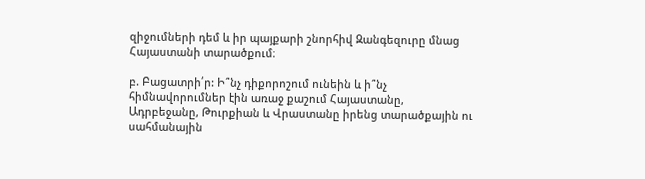զիջումների դեմ և իր պայքարի շնորհիվ Զանգեզուրը մնաց Հայաստանի տարածքում։

բ. Բացատրի՛ր: Ի՞նչ դիքորոշում ունեին և ի՞նչ հիմնավորումներ էին առաջ քաշում Հայաստանը,
Ադրբեջանը, Թուրքիան և Վրաստանը իրենց տարածքային ու սահմանային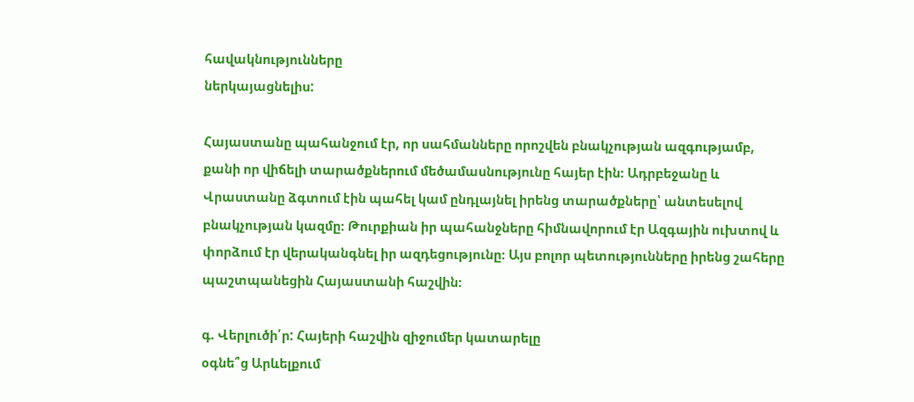հավակնությունները
ներկայացնելիս:

Հայաստանը պահանջում էր, որ սահմանները որոշվեն բնակչության ազգությամբ, քանի որ վիճելի տարածքներում մեծամասնությունը հայեր էին։ Ադրբեջանը և Վրաստանը ձգտում էին պահել կամ ընդլայնել իրենց տարածքները՝ անտեսելով բնակչության կազմը։ Թուրքիան իր պահանջները հիմնավորում էր Ազգային ուխտով և փորձում էր վերականգնել իր ազդեցությունը։ Այս բոլոր պետությունները իրենց շահերը պաշտպանեցին Հայաստանի հաշվին։

գ. Վերլուծի՛ր: Հայերի հաշվին զիջումեր կատարելը
օգնե՞ց Արևելքում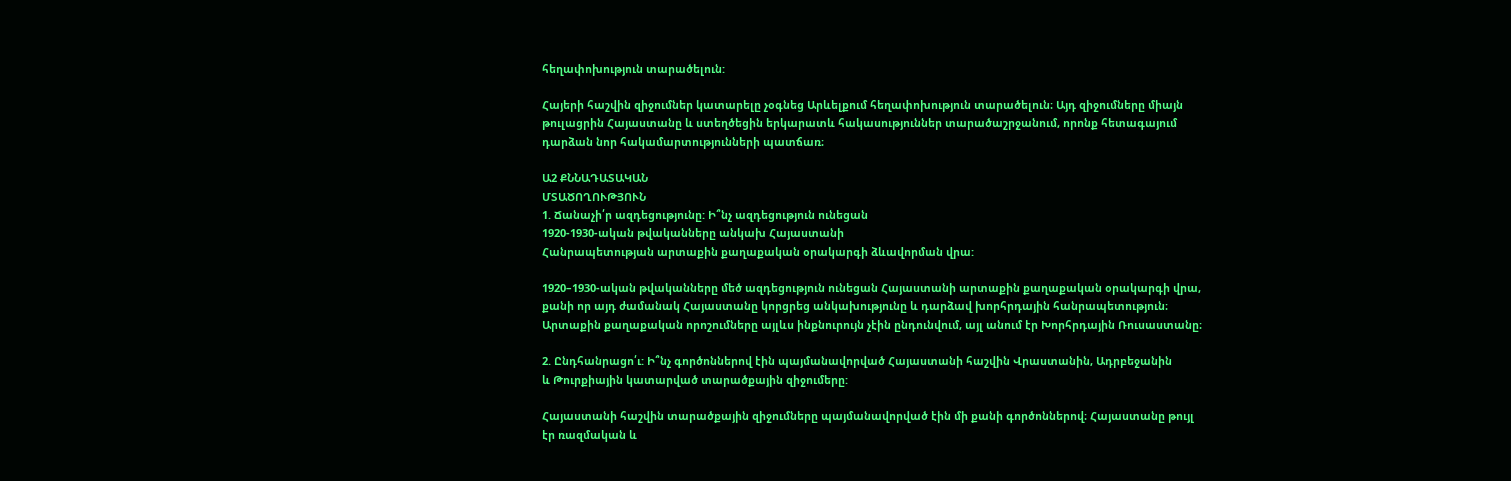հեղափոխություն տարածելուն:

Հայերի հաշվին զիջումներ կատարելը չօգնեց Արևելքում հեղափոխություն տարածելուն։ Այդ զիջումները միայն թուլացրին Հայաստանը և ստեղծեցին երկարատև հակասություններ տարածաշրջանում, որոնք հետագայում դարձան նոր հակամարտությունների պատճառ։

Ա2 ՔՆՆԱԴԱՏԱԿԱՆ
ՄՏԱԾՈՂՈՒԹՅՈՒՆ
1. Ճանաչի՛ր ազդեցությունը: Ի՞նչ ազդեցություն ունեցան
1920-1930-ական թվականները անկախ Հայաստանի
Հանրապետության արտաքին քաղաքական օրակարգի ձևավորման վրա:

1920–1930-ական թվականները մեծ ազդեցություն ունեցան Հայաստանի արտաքին քաղաքական օրակարգի վրա, քանի որ այդ ժամանակ Հայաստանը կորցրեց անկախությունը և դարձավ խորհրդային հանրապետություն։ Արտաքին քաղաքական որոշումները այլևս ինքնուրույն չէին ընդունվում, այլ անում էր Խորհրդային Ռուսաստանը։

2. Ընդհանրացո՛ւ: Ի՞նչ գործոններով էին պայմանավորված Հայաստանի հաշվին Վրաստանին, Ադրբեջանին
և Թուրքիային կատարված տարածքային զիջումերը:

Հայաստանի հաշվին տարածքային զիջումները պայմանավորված էին մի քանի գործոններով։ Հայաստանը թույլ էր ռազմական և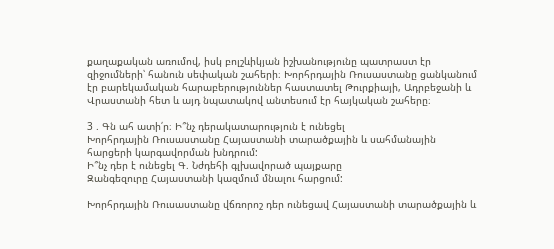քաղաքական առումով, իսկ բոլշևիկյան իշխանությունը պատրաստ էր զիջումների՝ հանուն սեփական շահերի։ Խորհրդային Ռուսաստանը ցանկանում էր բարեկամական հարաբերություններ հաստատել Թուրքիայի, Ադրբեջանի և Վրաստանի հետ և այդ նպատակով անտեսում էր հայկական շահերը։

3 . Գն ահ ատի՛ր։ Ի՞նչ դերակատարություն է ունեցել
Խորհրդային Ռուսաստանը Հայաստանի տարածքային և սահմանային հարցերի կարգավորման խնդրում:
Ի՞նչ դեր է ունեցել Գ. Նժդեհի գլխավորած պայքարը
Զանգեզուրը Հայաստանի կազմում մնալու հարցում:

Խորհրդային Ռուսաստանը վճռորոշ դեր ունեցավ Հայաստանի տարածքային և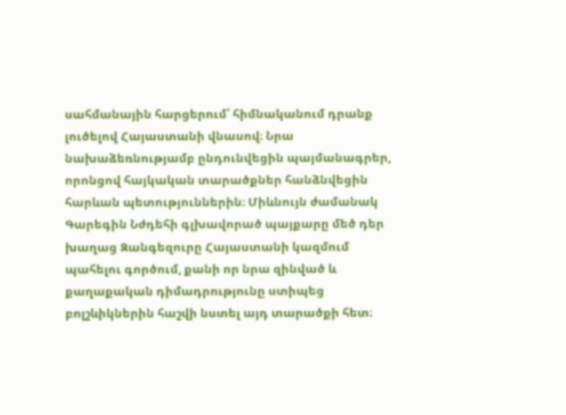սահմանային հարցերում՝ հիմնականում դրանք լուծելով Հայաստանի վնասով։ Նրա նախաձեռնությամբ ընդունվեցին պայմանագրեր, որոնցով հայկական տարածքներ հանձնվեցին հարևան պետություններին։ Միևնույն ժամանակ Գարեգին Նժդեհի գլխավորած պայքարը մեծ դեր խաղաց Զանգեզուրը Հայաստանի կազմում պահելու գործում, քանի որ նրա զինված և քաղաքական դիմադրությունը ստիպեց բոլշևիկներին հաշվի նստել այդ տարածքի հետ։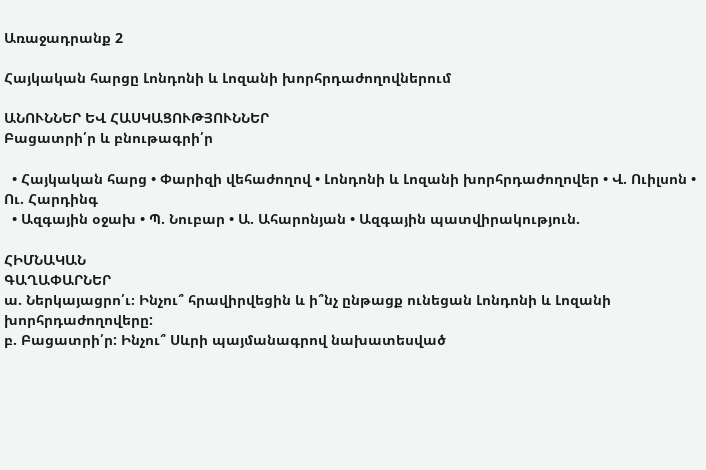Առաջադրանք 2

Հայկական հարցը Լոնդոնի և Լոզանի խորհրդաժողովներում

ԱՆՈՒՆՆԵՐ ԵՎ ՀԱՍԿԱՑՈՒԹՅՈՒՆՆԵՐ
Բացատրի՛ր և բնութագրի՛ր

  • Հայկական հարց • Փարիզի վեհաժողով • Լոնդոնի և Լոզանի խորհրդաժողովեր • Վ. Ուիլսոն • Ու. Հարդինգ
  • Ազգային օջախ • Պ. Նուբար • Ա. Ահարոնյան • Ազգային պատվիրակություն.

ՀԻՄՆԱԿԱՆ
ԳԱՂԱՓԱՐՆԵՐ
ա. Ներկայացրո՛ւ։ Ինչու՞ հրավիրվեցին և ի՞նչ ընթացք ունեցան Լոնդոնի և Լոզանի խորհրդաժողովերը:
բ. Բացատրի՛ր: Ինչու՞ Սևրի պայմանագրով նախատեսված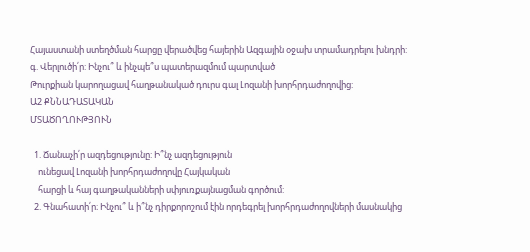Հայաստանի ստեղծման հարցը վերածվեց հայերին Ազգային օջախ տրամադրելու խնդրի:
գ. Վերլուծի՛ր: Ինչու՞ և ինչպե՞ս պատերազմում պարտված
Թուրքիան կարողացավ հաղթանակած դուրս գալ Լոզանի խորհրդաժողովից:
Ա2 ՔՆՆԱԴԱՏԱԿԱՆ
ՄՏԱԾՈՂՈՒԹՅՈՒՆ

  1. Ճանաչի՛ր ազդեցությունը: Ի՞նչ ազդեցություն
    ունեցավ Լոզանի խորհրդաժողովը Հայկական
    հարցի և հայ գաղթականների սփյուռքայնացման գործում:
  2. Գնահատի՛ր։ Ինչու՞ և ի՞նչ դիրքորոշում էին որդեգրել խորհրդաժողովների մասնակից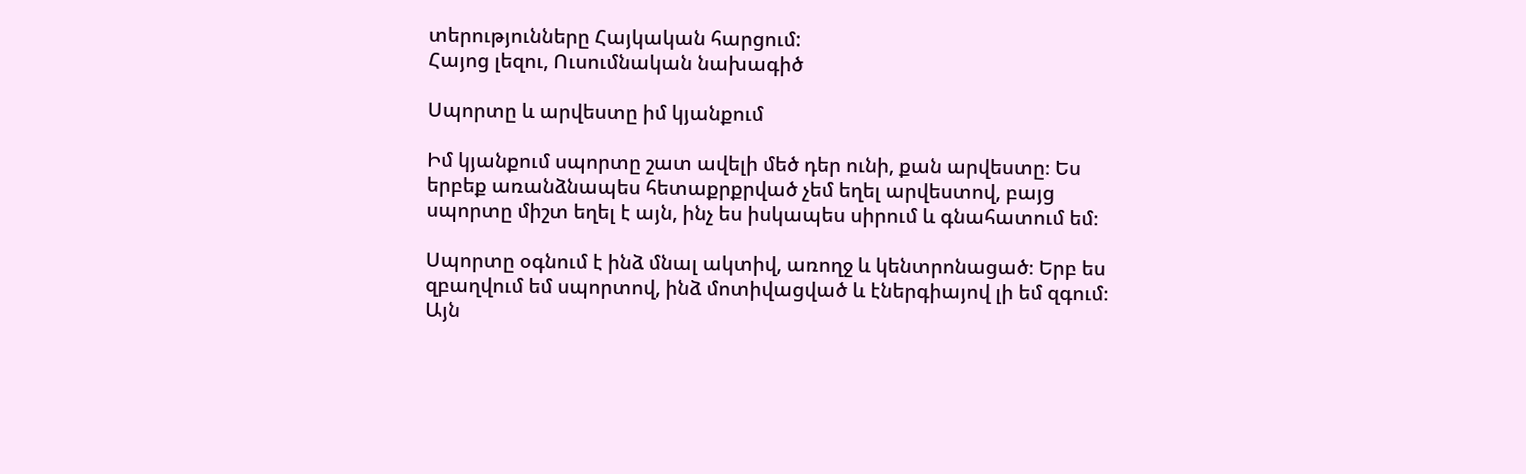տերությունները Հայկական հարցում:
Հայոց լեզու, Ուսումնական նախագիծ

Սպորտը և արվեստը իմ կյանքում

Իմ կյանքում սպորտը շատ ավելի մեծ դեր ունի, քան արվեստը։ Ես երբեք առանձնապես հետաքրքրված չեմ եղել արվեստով, բայց սպորտը միշտ եղել է այն, ինչ ես իսկապես սիրում և գնահատում եմ։

Սպորտը օգնում է ինձ մնալ ակտիվ, առողջ և կենտրոնացած։ Երբ ես զբաղվում եմ սպորտով, ինձ մոտիվացված և էներգիայով լի եմ զգում։ Այն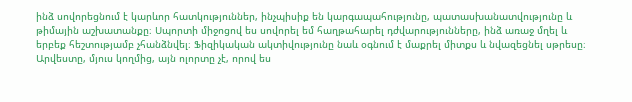ինձ սովորեցնում է կարևոր հատկություններ, ինչպիսիք են կարգապահությունը, պատասխանատվությունը և թիմային աշխատանքը։ Սպորտի միջոցով ես սովորել եմ հաղթահարել դժվարությունները, ինձ առաջ մղել և երբեք հեշտությամբ չհանձնվել։ Ֆիզիկական ակտիվությունը նաև օգնում է մաքրել միտքս և նվազեցնել սթրեսը։ Արվեստը, մյուս կողմից, այն ոլորտը չէ, որով ես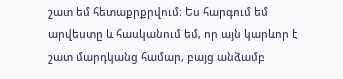շատ եմ հետաքրքրվում։ Ես հարգում եմ արվեստը և հասկանում եմ, որ այն կարևոր է շատ մարդկանց համար, բայց անձամբ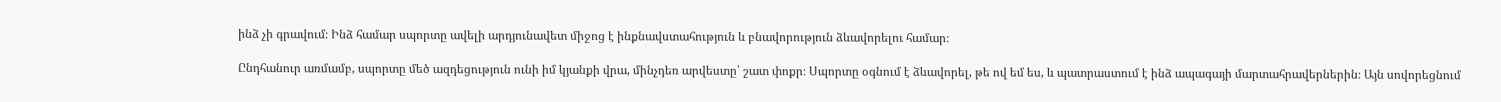ինձ չի գրավում։ Ինձ համար սպորտը ավելի արդյունավետ միջոց է ինքնավստահություն և բնավորություն ձևավորելու համար։

Ընդհանուր առմամբ, սպորտը մեծ ազդեցություն ունի իմ կյանքի վրա, մինչդեռ արվեստը՝ շատ փոքր։ Սպորտը օգնում է ձևավորել, թե ով եմ ես, և պատրաստում է ինձ ապագայի մարտահրավերներին։ Այն սովորեցնում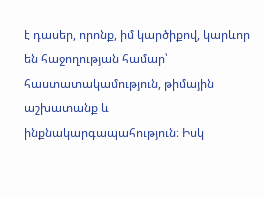է դասեր, որոնք, իմ կարծիքով, կարևոր են հաջողության համար՝ հաստատակամություն, թիմային աշխատանք և ինքնակարգապահություն։ Իսկ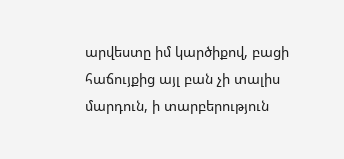արվեստը իմ կարծիքով, բացի հաճույքից այլ բան չի տալիս մարդուն, ի տարբերություն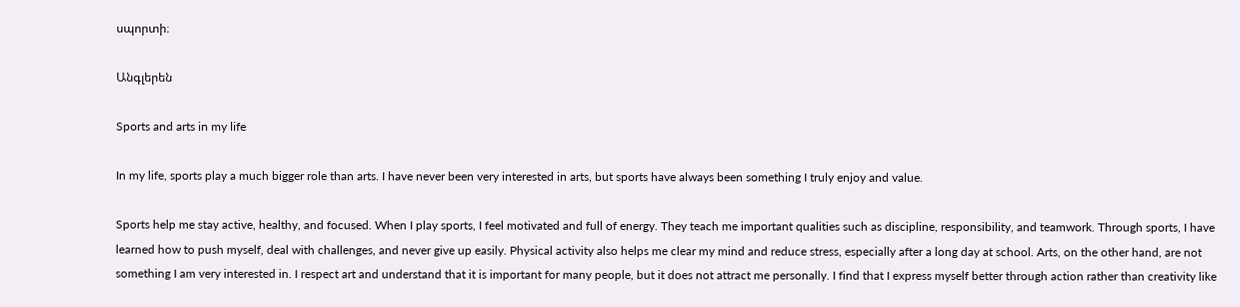սպորտի։

Անգլերեն

Sports and arts in my life

In my life, sports play a much bigger role than arts. I have never been very interested in arts, but sports have always been something I truly enjoy and value.

Sports help me stay active, healthy, and focused. When I play sports, I feel motivated and full of energy. They teach me important qualities such as discipline, responsibility, and teamwork. Through sports, I have learned how to push myself, deal with challenges, and never give up easily. Physical activity also helps me clear my mind and reduce stress, especially after a long day at school. Arts, on the other hand, are not something I am very interested in. I respect art and understand that it is important for many people, but it does not attract me personally. I find that I express myself better through action rather than creativity like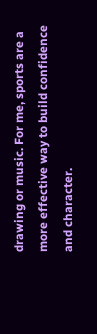drawing or music. For me, sports are a more effective way to build confidence and character.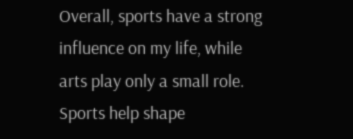Overall, sports have a strong influence on my life, while arts play only a small role. Sports help shape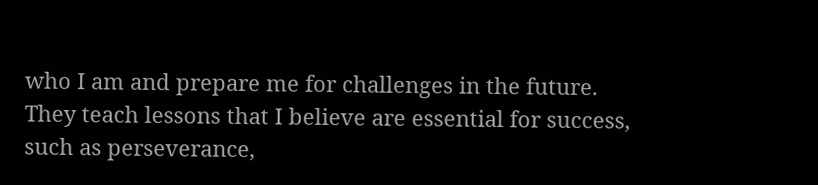who I am and prepare me for challenges in the future. They teach lessons that I believe are essential for success, such as perseverance,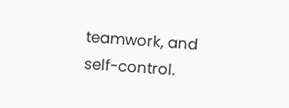teamwork, and self-control.